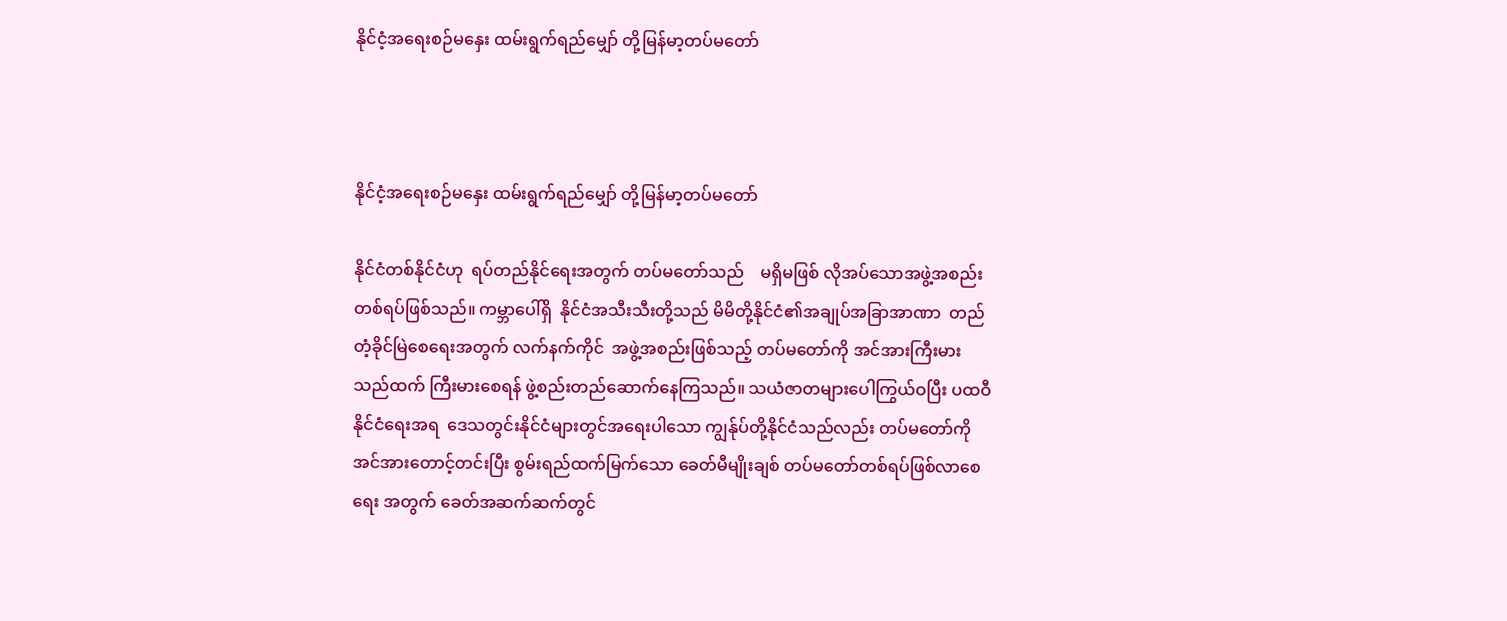နိုင်ငံ့အရေးစဉ်မနှေး ထမ်းရွက်ရည်မျှော် တို့မြန်မာ့တပ်မတော်



နိုင်ငံ့အရေးစဉ်မနှေး ထမ်းရွက်ရည်မျှော် တို့မြန်မာ့တပ်မတော်

နိုင်ငံတစ်နိုင်ငံဟု  ရပ်တည်နိုင်ရေးအတွက် တပ်မတော်သည်    မရှိမဖြစ် လိုအပ်သောအဖွဲ့အစည်းတစ်ရပ်ဖြစ်သည်။ ကမ္ဘာပေါ်ရှိ  နိုင်ငံအသီးသီးတို့သည် မိမိတို့နိုင်ငံ၏အချုပ်အခြာအာဏာ  တည်တံ့ခိုင်မြဲစေရေးအတွက် လက်နက်ကိုင်  အဖွဲ့အစည်းဖြစ်သည့် တပ်မတော်ကို အင်အားကြီးမားသည်ထက် ကြီးမားစေရန် ဖွဲ့စည်းတည်ဆောက်နေကြသည်။ သယံဇာတများပေါကြွယ်ဝပြီး ပထဝီနိုင်ငံရေးအရ  ဒေသတွင်းနိုင်ငံများတွင်အရေးပါသော ကျွန်ုပ်တို့နိုင်ငံသည်လည်း တပ်မတော်ကို အင်အားတောင့်တင်းပြီး စွမ်းရည်ထက်မြက်သော ခေတ်မီမျိုးချစ် တပ်မတော်တစ်ရပ်ဖြစ်လာစေရေး အတွက် ခေတ်အဆက်ဆက်တွင်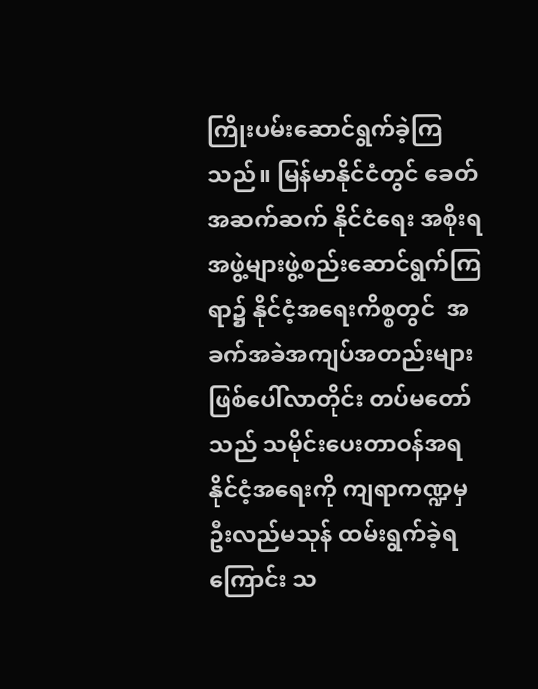ကြိုးပမ်းဆောင်ရွက်ခဲ့ကြသည်။ မြန်မာနိုင်ငံတွင် ခေတ်အဆက်ဆက် နိုင်ငံရေး အစိုးရအဖွဲ့များဖွဲ့စည်းဆောင်ရွက်ကြရာ၌ နိုင်ငံ့အရေးကိစ္စတွင်  အခက်အခဲအကျပ်အတည်းများ ဖြစ်ပေါ်လာတိုင်း တပ်မတော်သည် သမိုင်းပေးတာဝန်အရ  နိုင်ငံ့အရေးကို ကျရာကဏ္ဍမှ ဦးလည်မသုန် ထမ်းရွက်ခဲ့ရကြောင်း သ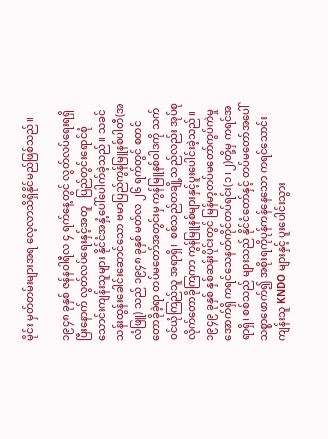မိုင်း မှတ်တမ်းများအရ လေ့လာသိရှိနိုင်မည်ဖြစ်သည်။

၁၉၄၈ ခုနှစ် ဇန်နဝါရီလ ၄ ရက်နေ့တွင် လွတ်လပ်ရေးရရှိပြီးနောက် လွတ်လပ်ရေးနှင့်အတူ   ပြည်တွင်းရောင်စုံ သောင်းကျန်းသူများ နိုင်ငံအနှံ့ပေါ်ပေါက်ခဲ့သည်။ သခင်သန်းထွန်းခေါင်းဆောင်သော ဗမာပြည်ကွန်မြူနစ်ပါတီ(အလံဖြူ) သည် ၁၉၄၈ ခုနှစ် မတ်လ ၂၆ ရက်တွင် စတင်တောခိုခဲ့ရာ တပ်မတော်အတွင်းမှ ကွန်မြူနစ်ဝါဒကို သက်ဝင်ယုံကြည်သူ အရာရှိ၊  စစ်သည်တချို့သည်လည်း အုပ်စုလိုက်တောခိုကြကာ ကွန်မြူနစ်များနှင့်ပူးပေါင်းခဲ့သည်။ ၁၉၄၉ ခုနှစ် နှစ်ဆန်းပိုင်းတွင် မြန်မာ့တပ်မတော်ကွပ်ကဲမှုအောက်ရှိ ကရင်သေနတ်ကိုင်တပ်ရင်း(၁၊၂)တို့မှ ကရင်အရာရှိ၊ စစ်သည် များသည် နိုင်ငံတော်နှင့် တပ်မတော်အပေါ်သစ္စာဖောက်၍ အစိုးရကိုပုန်ကန်နေသော ကရင်သောင်းကျန်းသူ KNDO များနှင့် ပူးပေါင်းသွား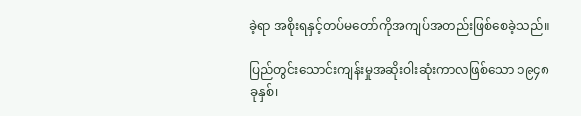ခဲ့ရာ အစိုးရနှင့်တပ်မတော်ကိုအကျပ်အတည်းဖြစ်စေခဲ့သည်။

ပြည်တွင်းသောင်းကျန်းမှုအဆိုးဝါးဆုံးကာလဖြစ်သော ၁၉၄၈ ခုနှစ်၊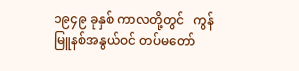၁၉၄၉ ခုနှစ် ကာလတို့တွင်   ကွန်မြူနစ်အနွယ်ဝင် တပ်မတော်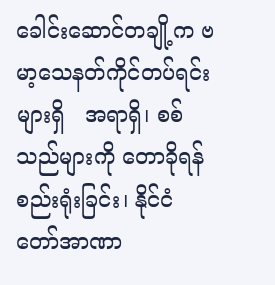ခေါင်းဆောင်တချို့က ဗမာ့သေနတ်ကိုင်တပ်ရင်းများရှိ   အရာရှိ၊ စစ်သည်များကို တောခိုရန်စည်းရုံးခြင်း၊ နိုင်ငံတော်အာဏာ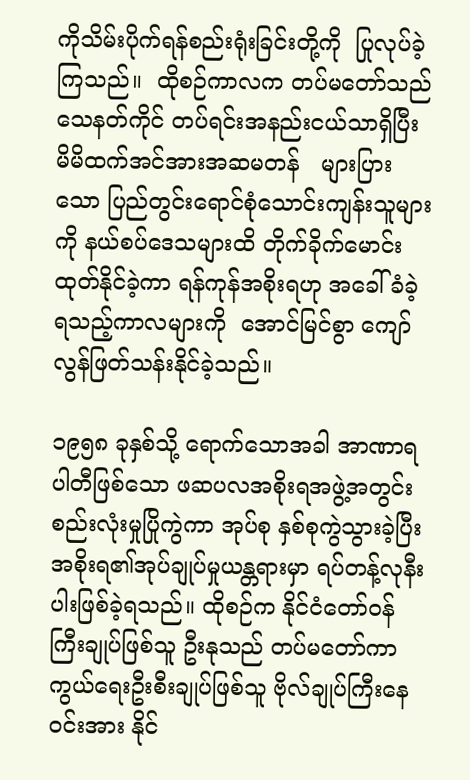ကိုသိမ်းပိုက်ရန်စည်းရုံးခြင်းတို့ကို  ပြုလုပ်ခဲ့ကြသည်။  ထိုစဉ်ကာလက တပ်မတော်သည် သေနတ်ကိုင် တပ်ရင်းအနည်းငယ်သာရှိပြီး မိမိထက်အင်အားအဆမတန်   များပြားသော ပြည်တွင်းရောင်စုံသောင်းကျန်းသူများကို နယ်စပ်ဒေသများထိ တိုက်ခိုက်မောင်းထုတ်နိုင်ခဲ့ကာ ရန်ကုန်အစိုးရဟု အခေါ်ခံခဲ့ရသည့်ကာလများကို  အောင်မြင်စွာ ကျော်လွန်ဖြတ်သန်းနိုင်ခဲ့သည်။

၁၉၅၈ ခုနှစ်သို့ ရောက်သောအခါ အာဏာရပါတီဖြစ်သော ဖဆပလအစိုးရအဖွဲ့အတွင်း စည်းလုံးမှုပြိုကွဲကာ အုပ်စု နှစ်စုကွဲသွားခဲ့ပြီး   အစိုးရ၏အုပ်ချုပ်မှုယန္တရားမှာ ရပ်တန့်လုနီးပါးဖြစ်ခဲ့ရသည်။ ထိုစဉ်က နိုင်ငံတော်ဝန်ကြီးချုပ်ဖြစ်သူ ဦးနုသည် တပ်မတော်ကာကွယ်ရေးဦးစီးချုပ်ဖြစ်သူ ဗိုလ်ချုပ်ကြီးနေဝင်းအား နိုင်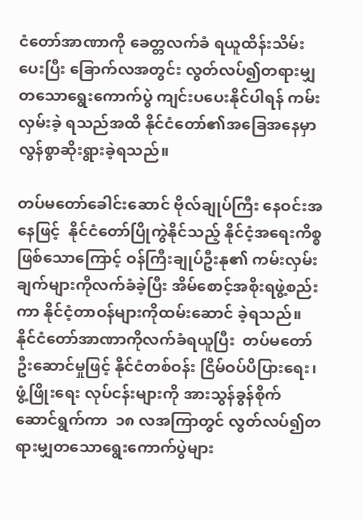ငံတော်အာဏာကို ခေတ္တလက်ခံ ရယူထိန်းသိမ်းပေးပြီး ခြောက်လအတွင်း လွတ်လပ်၍တရားမျှတသောရွေးကောက်ပွဲ ကျင်းပပေးနိုင်ပါရန် ကမ်းလှမ်းခဲ့ ရသည်အထိ နိုင်ငံတော်၏အခြေအနေမှာလွန်စွာဆိုးရွားခဲ့ရသည်။

တပ်မတော်ခေါင်းဆောင် ဗိုလ်ချုပ်ကြီး နေဝင်းအနေဖြင့်  နိုင်ငံတော်ပြိုကွဲနိုင်သည့် နိုင်ငံ့အရေးကိစ္စဖြစ်သောကြောင့် ဝန်ကြီးချုပ်ဦးနု၏ ကမ်းလှမ်းချက်များကိုလက်ခံခဲ့ပြီး အိမ်စောင့်အစိုးရဖွဲ့စည်းကာ နိုင်ငံ့တာဝန်များကိုထမ်းဆောင် ခဲ့ရသည်။ နိုင်ငံတော်အာဏာကိုလက်ခံရယူပြီး  တပ်မတော် ဦးဆောင်မှုဖြင့် နိုင်ငံတစ်ဝန်း ငြိမ်ဝပ်ပိပြားရေး၊ ဖွံ့ဖြိုးရေး လုပ်ငန်းများကို အားသွန်ခွန်စိုက်ဆောင်ရွက်ကာ  ၁၈ လအကြာတွင် လွတ်လပ်၍တရားမျှတသောရွေးကောက်ပွဲများ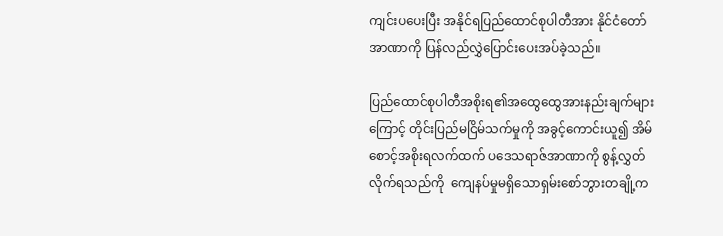ကျင်းပပေးပြီး အနိုင်ရပြည်ထောင်စုပါတီအား နိုင်ငံတော်အာဏာကို ပြန်လည်လွှဲပြောင်းပေးအပ်ခဲ့သည်။

ပြည်ထောင်စုပါတီအစိုးရ၏အထွေထွေအားနည်းချက်များကြောင့် တိုင်းပြည်မငြိမ်သက်မှုကို အခွင့်ကောင်းယူ၍ အိမ်စောင့်အစိုးရလက်ထက် ပဒေသရာဇ်အာဏာကို စွန့်လွှတ်လိုက်ရသည်ကို  ကျေနပ်မှုမရှိသောရှမ်းစော်ဘွားတချို့က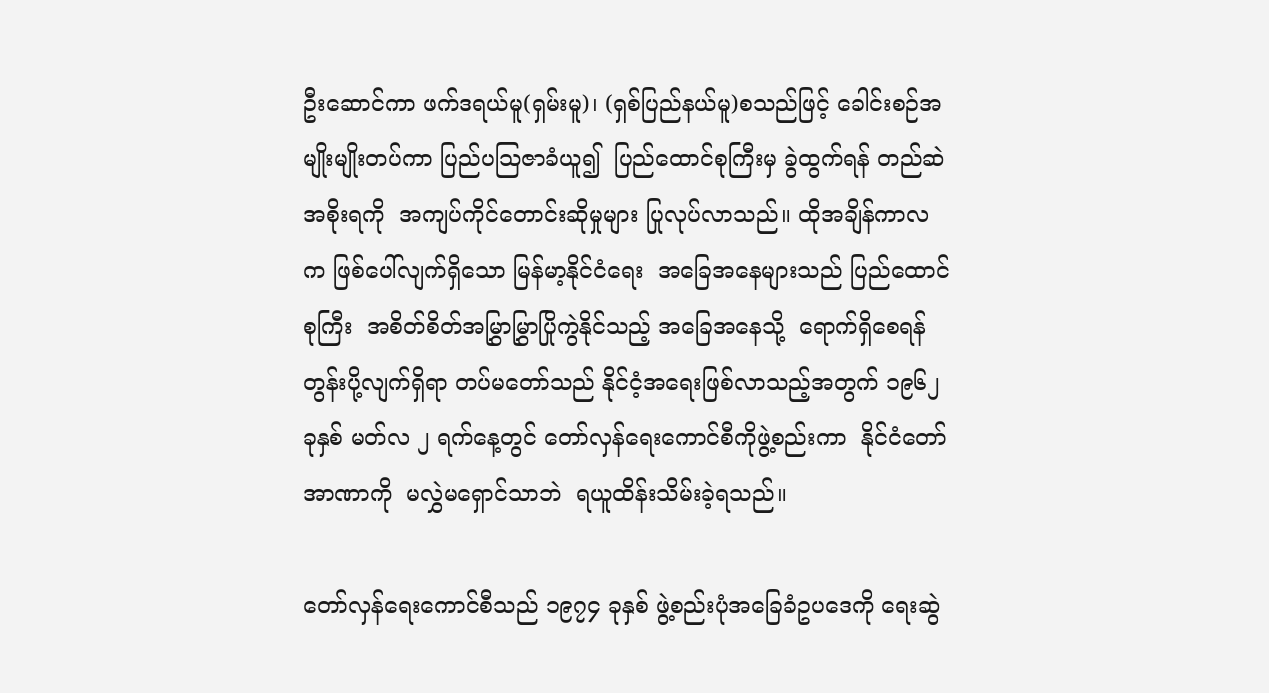ဦးဆောင်ကာ ဖက်ဒရယ်မူ(ရှမ်းမူ)၊ (ရှစ်ပြည်နယ်မူ)စသည်ဖြင့် ခေါင်းစဉ်အမျိုးမျိုးတပ်ကာ ပြည်ပသြဇာခံယူ၍  ပြည်ထောင်စုကြီးမှ ခွဲထွက်ရန် တည်ဆဲအစိုးရကို  အကျပ်ကိုင်တောင်းဆိုမှုများ ပြုလုပ်လာသည်။ ထိုအချိန်ကာလက ဖြစ်ပေါ်လျက်ရှိသော မြန်မာ့နိုင်ငံရေး  အခြေအနေများသည် ပြည်ထောင်စုကြီး  အစိတ်စိတ်အမြွှာမြွှာပြိုကွဲနိုင်သည့် အခြေအနေသို့  ရောက်ရှိစေရန်တွန်းပို့လျက်ရှိရာ တပ်မတော်သည် နိုင်ငံ့အရေးဖြစ်လာသည့်အတွက် ၁၉၆၂ ခုနှစ် မတ်လ ၂ ရက်နေ့တွင် တော်လှန်ရေးကောင်စီကိုဖွဲ့စည်းကာ  နိုင်ငံတော်အာဏာကို  မလွှဲမရှောင်သာဘဲ  ရယူထိန်းသိမ်းခဲ့ရသည်။

တော်လှန်ရေးကောင်စီသည် ၁၉၇၄ ခုနှစ် ဖွဲ့စည်းပုံအခြေခံဥပဒေကို ရေးဆွဲ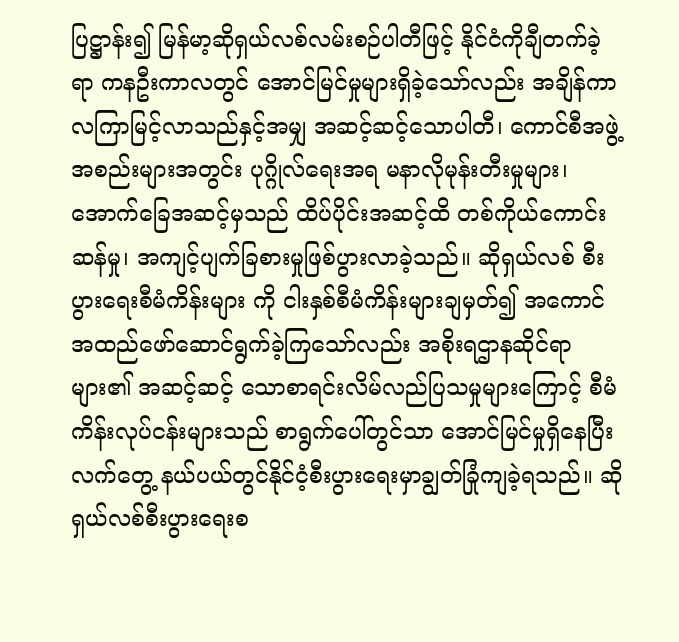ပြဋ္ဌာန်း၍ မြန်မာ့ဆိုရှယ်လစ်လမ်းစဉ်ပါတီဖြင့် နိုင်ငံကိုချီတက်ခဲ့ရာ ကနဦးကာလတွင် အောင်မြင်မှုများရှိခဲ့သော်လည်း အချိန်ကာလကြာမြင့်လာသည်နှင့်အမျှ အဆင့်ဆင့်သောပါတီ၊ ကောင်စီအဖွဲ့အစည်းများအတွင်း ပုဂ္ဂိုလ်ရေးအရ မနာလိုမုန်းတီးမှုများ၊ အောက်ခြေအဆင့်မှသည် ထိပ်ပိုင်းအဆင့်ထိ တစ်ကိုယ်ကောင်းဆန်မှု၊ အကျင့်ပျက်ခြစားမှုဖြစ်ပွားလာခဲ့သည်။ ဆိုရှယ်လစ် စီးပွားရေးစီမံကိန်းများ ကို ငါးနှစ်စီမံကိန်းများချမှတ်၍ အကောင်အထည်ဖော်ဆောင်ရွက်ခဲ့ကြသော်လည်း အစိုးရဌာနဆိုင်ရာများ၏ အဆင့်ဆင့် သောစာရင်းလိမ်လည်ပြသမှုများကြောင့် စီမံကိန်းလုပ်ငန်းများသည် စာရွက်ပေါ်တွင်သာ အောင်မြင်မှုရှိနေပြီး လက်တွေ့ နယ်ပယ်တွင်နိုင်ငံ့စီးပွားရေးမှာချွတ်ခြုံကျခဲ့ရသည်။ ဆိုရှယ်လစ်စီးပွားရေးစ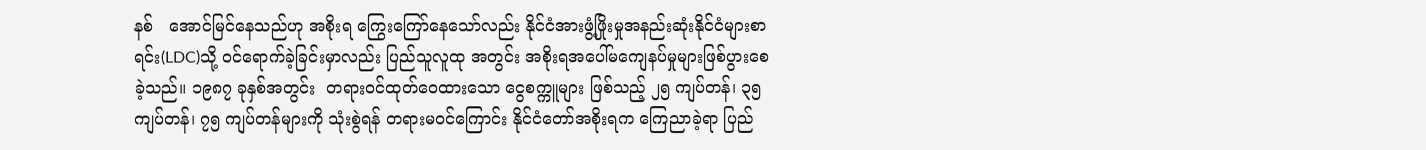နစ်   အောင်မြင်နေသည်ဟု အစိုးရ ကြွေးကြော်နေသော်လည်း နိုင်ငံအားဖွံ့ဖြိုးမှုအနည်းဆုံးနိုင်ငံများစာရင်း(LDC)သို့ ဝင်ရောက်ခဲ့ခြင်းမှာလည်း ပြည်သူလူထု အတွင်း အစိုးရအပေါ်မကျေနပ်မှုများဖြစ်ပွားစေခဲ့သည်။ ၁၉၈၇ ခုနှစ်အတွင်း  တရားဝင်ထုတ်ဝေထားသော ငွေစက္ကူများ ဖြစ်သည့် ၂၅ ကျပ်တန်၊ ၃၅ ကျပ်တန်၊ ၇၅ ကျပ်တန်များကို သုံးစွဲရန် တရားမဝင်ကြောင်း နိုင်ငံတော်အစိုးရက ကြေညာခဲ့ရာ ပြည်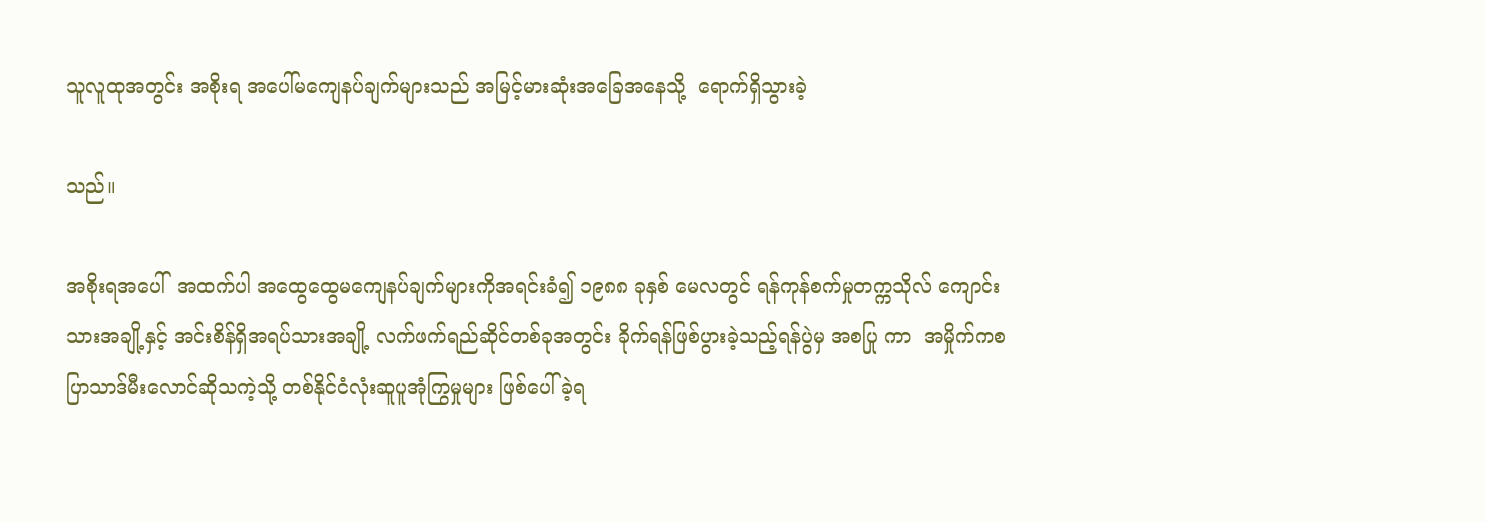သူလူထုအတွင်း အစိုးရ အပေါ်မကျေနပ်ချက်များသည် အမြင့်မားဆုံးအခြေအနေသို့  ရောက်ရှိသွားခဲ့

သည်။

အစိုးရအပေါ်  အထက်ပါ အထွေထွေမကျေနပ်ချက်များကိုအရင်းခံ၍ ၁၉၈၈ ခုနှစ် မေလတွင် ရန်ကုန်စက်မှုတက္ကသိုလ် ကျောင်းသားအချို့နှင့် အင်းစိန်ရှိအရပ်သားအချို့ လက်ဖက်ရည်ဆိုင်တစ်ခုအတွင်း ခိုက်ရန်ဖြစ်ပွားခဲ့သည့်ရန်ပွဲမှ အစပြု ကာ  အမှိုက်ကစ ပြာသာဒ်မီးလောင်ဆိုသကဲ့သို့ တစ်နိုင်ငံလုံးဆူပူအုံကြွမှုများ ဖြစ်ပေါ်ခဲ့ရ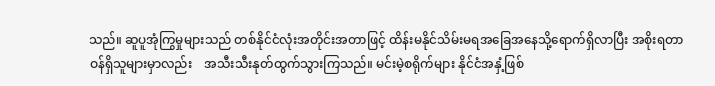သည်။ ဆူပူအုံကြွမှုများသည် တစ်နိုင်ငံလုံးအတိုင်းအတာဖြင့် ထိန်းမနိုင်သိမ်းမရအခြေအနေသို့ရောက်ရှိလာပြီး အစိုးရတာဝန်ရှိသူများမှာလည်း    အသီးသီးနုတ်ထွက်သွားကြသည်။ မင်းမဲ့စရိုက်များ နိုင်ငံအနှံ့ဖြစ်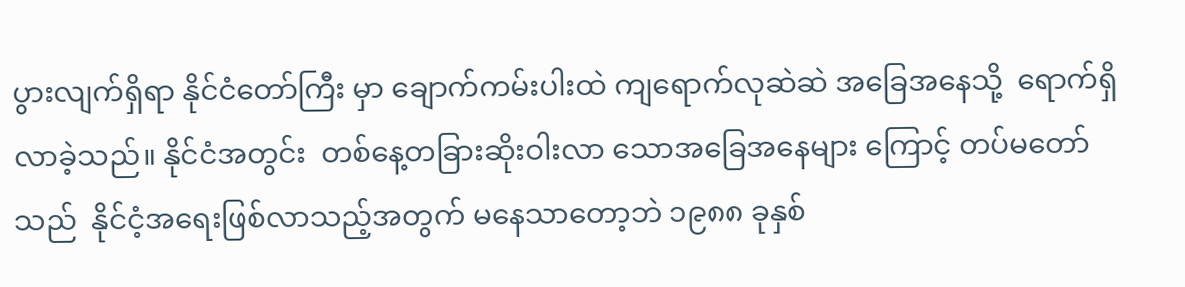ပွားလျက်ရှိရာ နိုင်ငံတော်ကြီး မှာ ချောက်ကမ်းပါးထဲ ကျရောက်လုဆဲဆဲ အခြေအနေသို့  ရောက်ရှိလာခဲ့သည်။ နိုင်ငံအတွင်း  တစ်နေ့တခြားဆိုးဝါးလာ သောအခြေအနေများ ကြောင့် တပ်မတော်သည်  နိုင်ငံ့အရေးဖြစ်လာသည့်အတွက် မနေသာတော့ဘဲ ၁၉၈၈ ခုနှစ်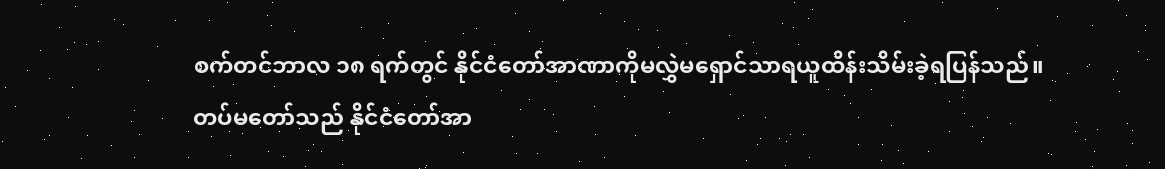စက်တင်ဘာလ ၁၈ ရက်တွင် နိုင်ငံတော်အာဏာကိုမလွှဲမရှောင်သာရယူထိန်းသိမ်းခဲ့ရပြန်သည်။
တပ်မတော်သည် နိုင်ငံတော်အာ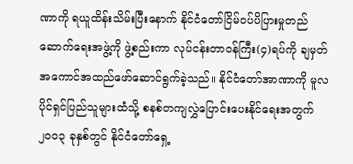ဏာကို ရယူထိန်းသိမ်းပြီးနောက် နိုင်ငံတော်ငြိမ်ဝပ်ပိပြားမှုတည်ဆောက်ရေးအဖွဲ့ကို ဖွဲ့စည်းကာ လုပ်ငန်းတာဝန်ကြီး(၄)ရပ်ကို ချမှတ်အကောင်အထည်ဖော်ဆောင်ရွက်ခဲ့သည်။ နိုင်ငံတော်အာဏာကို မူလပိုင်ရှင်ပြည်သူများထံသို့ စနစ်တကျလွှဲပြောင်းပေးနိုင်ရေးအတွက် ၂၀၀၃ ခုနှစ်တွင် နိုင်ငံတော်ရှေ့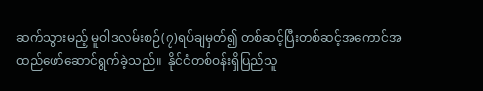ဆက်သွားမည့် မူဝါဒလမ်းစဉ်(၇)ရပ်ချမှတ်၍ တစ်ဆင့်ပြီးတစ်ဆင့်အကောင်အထည်ဖော်ဆောင်ရွက်ခဲ့သည်။  နိုင်ငံတစ်ဝန်းရှိပြည်သူ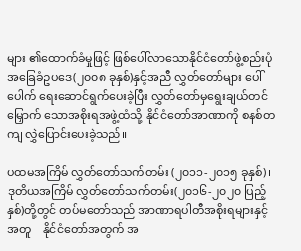များ ၏ထောက်ခံမှုဖြင့် ဖြစ်ပေါ်လာသောနိုင်ငံတော်ဖွဲ့စည်းပုံအခြေခံဥပဒေ(၂၀၀၈ ခုနှစ်)နှင့်အညီ လွှတ်တော်များ ပေါ်ပေါက် ရေးဆောင်ရွက်ပေးခဲ့ပြီး လွှတ်တော်မှရွေးချယ်တင်မြှောက် သောအစိုးရအဖွဲ့ထံသို့ နိုင်ငံတော်အာဏာကို စနစ်တကျ လွှဲပြောင်းပေးခဲ့သည်။

ပထမအကြိမ် လွှတ်တော်သက်တမ်း (၂၀၁၁-၂၀၁၅ ခုနှစ်)၊  ဒုတိယအကြိမ် လွှတ်တော်သက်တမ်း(၂၀၁၆-၂၀၂၀ ပြည့် နှစ်)တို့တွင် တပ်မတော်သည် အာဏာရပါတီအစိုးရများနှင့်အတူ    နိုင်ငံတော်အတွက် အ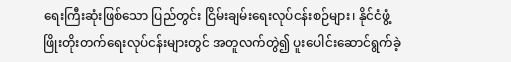ရေးကြီးဆုံးဖြစ်သော ပြည်တွင်း ငြိမ်းချမ်းရေးလုပ်ငန်းစဉ်များ၊ နိုင်ငံဖွံ့ဖြိုးတိုးတက်ရေးလုပ်ငန်းများတွင် အတူလက်တွဲ၍ ပူးပေါင်းဆောင်ရွက်ခဲ့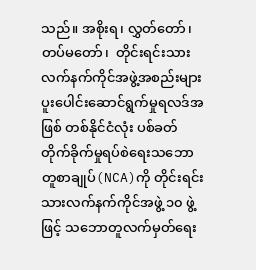သည်။ အစိုးရ၊ လွှတ်တော်၊ တပ်မတော်၊  တိုင်းရင်းသား လက်နက်ကိုင်အဖွဲ့အစည်းများ ပူးပေါင်းဆောင်ရွက်မှုရလဒ်အဖြစ် တစ်နိုင်ငံလုံး ပစ်ခတ်တိုက်ခိုက်မှုရပ်စဲရေးသဘောတူစာချုပ်(NCA)ကို တိုင်းရင်းသားလက်နက်ကိုင်အဖွဲ့ ၁၀ ဖွဲ့ဖြင့် သဘောတူလက်မှတ်ရေး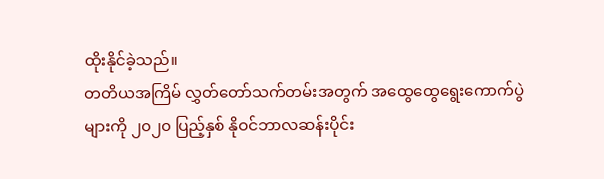ထိုးနိုင်ခဲ့သည်။
တတိယအကြိမ် လွှတ်တော်သက်တမ်းအတွက် အထွေထွေရွေးကောက်ပွဲများကို ၂၀၂၀ ပြည့်နှစ် နိုဝင်ဘာလဆန်းပိုင်း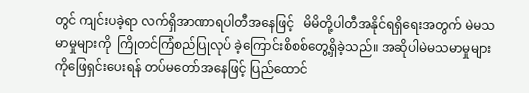တွင် ကျင်းပခဲ့ရာ လက်ရှိအာဏာရပါတီအနေဖြင့်   မိမိတို့ပါတီအနိုင်ရရှိရေးအတွက် မဲမသမာမှုများကို  ကြိုတင်ကြံစည်ပြုလုပ် ခဲ့ကြောင်းစိစစ်တွေ့ရှိခဲ့သည်။ အဆိုပါမဲမသမာမှုများကိုဖြေရှင်းပေးရန် တပ်မတော်အနေဖြင့် ပြည်ထောင်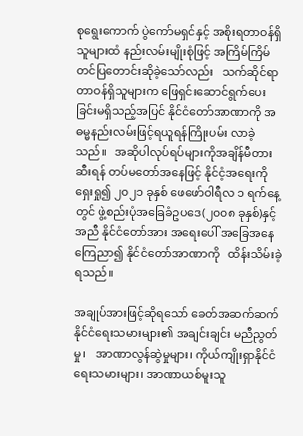စုရွေးကောက် ပွဲကော်မရှင်နှင့် အစိုးရတာဝန်ရှိသူများထံ နည်းလမ်းမျိုးစုံဖြင့် အကြိမ်ကြိမ်တင်ပြတောင်းဆိုခဲ့သော်လည်း   သက်ဆိုင်ရာ တာဝန်ရှိသူများက ဖြေရှင်းဆောင်ရွက်ပေးခြင်းမရှိသည့်အပြင် နိုင်ငံတော်အာဏာကို အဓမ္မနည်းလမ်းဖြင့်ရယူရန်ကြိုးပမ်း လာခဲ့သည်။   အဆိုပါလုပ်ရပ်များကိုအချိန်မီတားဆီးရန် တပ်မတော်အနေဖြင့် နိုင်ငံ့အရေးကိုရှေးရှု၍ ၂၀၂၁ ခုနှစ် ဖေဖော်ဝါရီလ ၁ ရက်နေ့တွင် ဖွဲ့စည်းပုံအခြေခံဥပဒေ(၂၀၀၈ ခုနှစ်)နှင့်အညီ နိုင်ငံတော်အား အရေးပေါ် အခြေအနေ ကြေညာ၍ နိုင်ငံတော်အာဏာကို   ထိန်းသိမ်းခဲ့ရသည်။

အချုပ်အားဖြင့်ဆိုရသော် ခေတ်အဆက်ဆက်နိုင်ငံရေးသမားများ၏ အချင်းချင်း မညီညွတ်မှု၊   အာဏာလွန်ဆွဲမှုများ၊ ကိုယ်ကျိုးရှာနိုင်ငံရေးသမားများ၊ အာဏာယစ်မူးသူ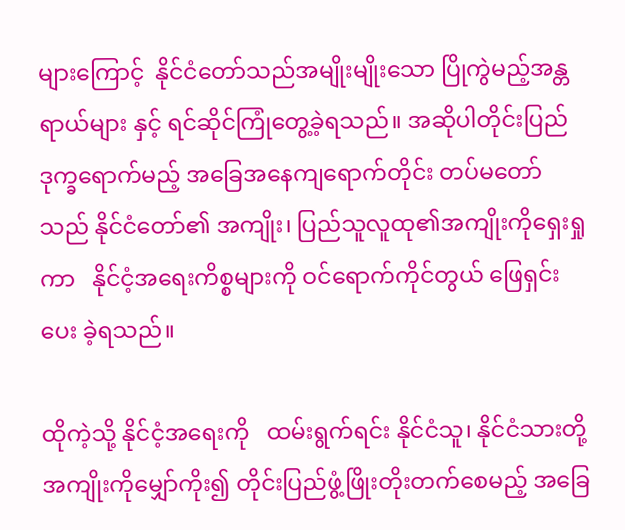များကြောင့်  နိုင်ငံတော်သည်အမျိုးမျိုးသော ပြိုကွဲမည့်အန္တရာယ်များ နှင့် ရင်ဆိုင်ကြုံတွေ့ခဲ့ရသည်။ အဆိုပါတိုင်းပြည်ဒုက္ခရောက်မည့် အခြေအနေကျရောက်တိုင်း တပ်မတော်သည် နိုင်ငံတော်၏ အကျိုး၊ ပြည်သူလူထု၏အကျိုးကိုရှေးရှုကာ   နိုင်ငံ့အရေးကိစ္စများကို ဝင်ရောက်ကိုင်တွယ် ဖြေရှင်းပေး ခဲ့ရသည်။

ထိုကဲ့သို့ နိုင်ငံ့အရေးကို   ထမ်းရွက်ရင်း နိုင်ငံသူ၊ နိုင်ငံသားတို့အကျိုးကိုမျှော်ကိုး၍ တိုင်းပြည်ဖွံ့ဖြိုးတိုးတက်စေမည့် အခြေ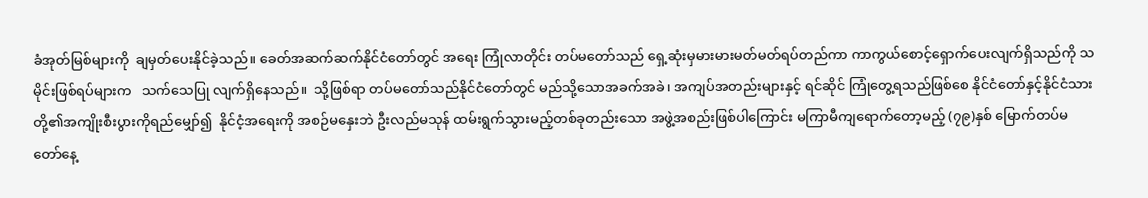ခံအုတ်မြစ်များကို  ချမှတ်ပေးနိုင်ခဲ့သည်။ ခေတ်အဆက်ဆက်နိုင်ငံတော်တွင် အရေး ကြုံလာတိုင်း တပ်မတော်သည် ရှေ့ဆုံးမှမားမားမတ်မတ်ရပ်တည်ကာ ကာကွယ်စောင့်ရှောက်ပေးလျက်ရှိသည်ကို သမိုင်းဖြစ်ရပ်များက   သက်သေပြု လျက်ရှိနေသည်။  သို့ဖြစ်ရာ တပ်မတော်သည်နိုင်ငံတော်တွင် မည်သို့သောအခက်အခဲ၊ အကျပ်အတည်းများနှင့် ရင်ဆိုင် ကြုံတွေ့ရသည်ဖြစ်စေ နိုင်ငံတော်နှင့်နိုင်ငံသား တို့၏အကျိုးစီးပွားကိုရည်မျှော်၍  နိုင်ငံ့အရေးကို အစဉ်မနှေးဘဲ ဦးလည်မသုန် ထမ်းရွက်သွားမည့်တစ်ခုတည်းသော အဖွဲ့အစည်းဖြစ်ပါကြောင်း မကြာမီကျရောက်တော့မည့် (၇၉)နှစ် မြောက်တပ်မတော်နေ့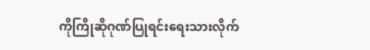ကိုကြိုဆိုဂုဏ်ပြုရင်းရေးသားလိုက်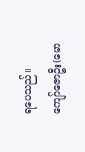ရပေသည်။
ကျော်ဇောဦး(မော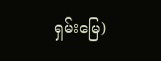ရှမ်းမြေ)